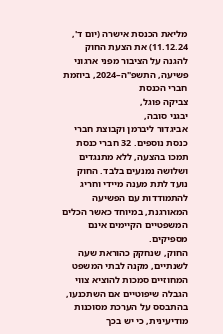מליאת הכנסת אישרה (יום ד', 11.12.24) את הצעת החוק להגנה על הציבור מפני ארגוני פשיעה, התשפ"ה–2024, ביוזמת חברי הכנסת
צביקה פוגל,
יבגני סובה,
אביגדור ליברמן וקבוצת חברי כנסת נוספים. 32 חברי כנסת תמכו בהצעה, ללא מתנגדים ושלושה נמנעים בלבד. החוק נועד לתת מענה מיידי וחריג להתמודדות עם הפשיעה המאורגנת, במיוחד כאשר הכלים המשפטיים הקיימים אינם מספיקים.
החוק, שנחקק כהוראת שעה לשנתיים, מקנה לבתי המשפט המחוזיים סמכות להוציא צווי הגבלה שיפוטיים אם השתכנעו, בהתבסס על הערכת מסוכנות מודיעינית, כי יש בכך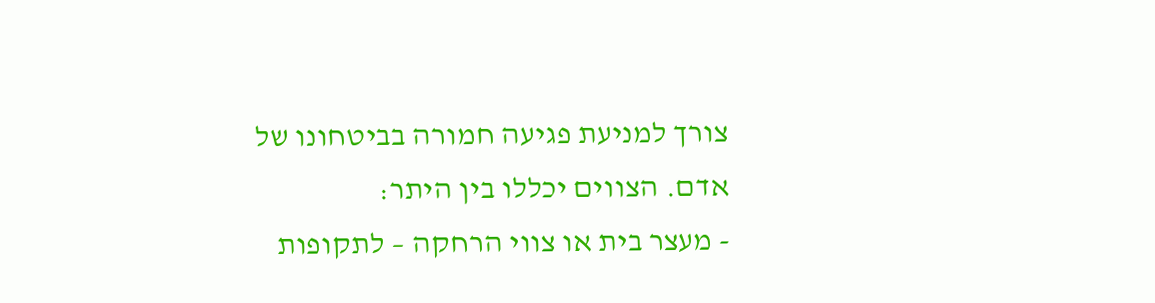צורך למניעת פגיעה חמורה בביטחונו של אדם. הצווים יכללו בין היתר:
- מעצר בית או צווי הרחקה – לתקופות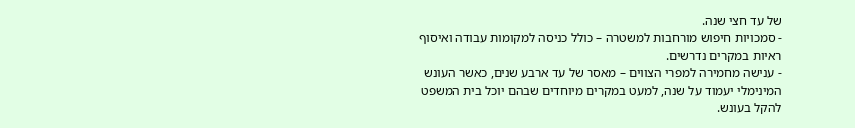של עד חצי שנה.
- סמכויות חיפוש מורחבות למשטרה – כולל כניסה למקומות עבודה ואיסוף ראיות במקרים נדרשים.
- ענישה מחמירה למפרי הצווים – מאסר של עד ארבע שנים, כאשר העונש המינימלי יעמוד על שנה, למעט במקרים מיוחדים שבהם יוכל בית המשפט להקל בעונש.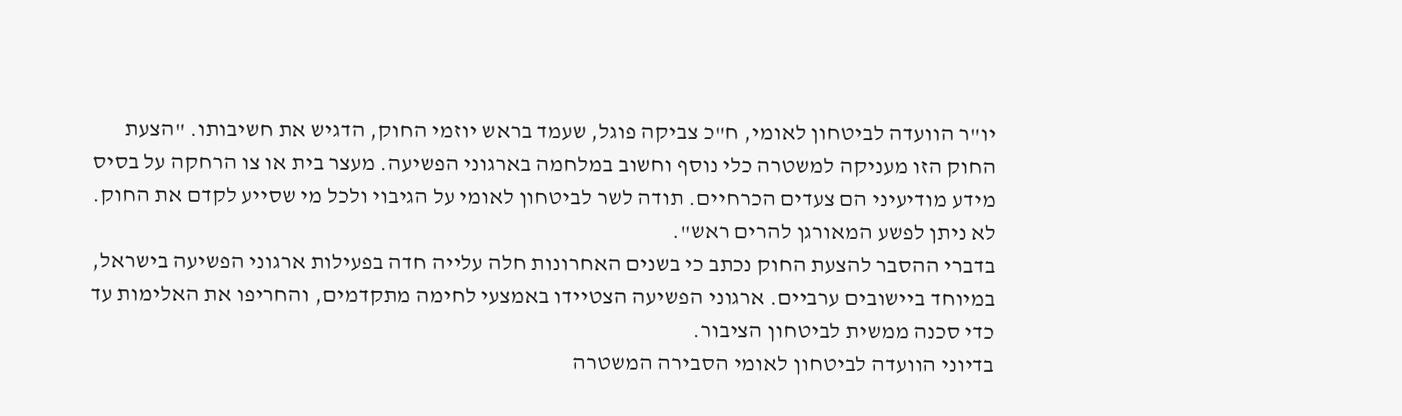יו"ר הוועדה לביטחון לאומי, ח"כ צביקה פוגל, שעמד בראש יוזמי החוק, הדגיש את חשיבותו. "הצעת החוק הזו מעניקה למשטרה כלי נוסף וחשוב במלחמה בארגוני הפשיעה. מעצר בית או צו הרחקה על בסיס מידע מודיעיני הם צעדים הכרחיים. תודה לשר לביטחון לאומי על הגיבוי ולכל מי שסייע לקדם את החוק. לא ניתן לפשע המאורגן להרים ראש".
בדברי ההסבר להצעת החוק נכתב כי בשנים האחרונות חלה עלייה חדה בפעילות ארגוני הפשיעה בישראל, במיוחד ביישובים ערביים. ארגוני הפשיעה הצטיידו באמצעי לחימה מתקדמים, והחריפו את האלימות עד כדי סכנה ממשית לביטחון הציבור.
בדיוני הוועדה לביטחון לאומי הסבירה המשטרה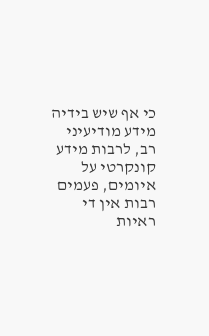כי אף שיש בידיה מידע מודיעיני רב, לרבות מידע קונקרטי על איומים, פעמים רבות אין די ראיות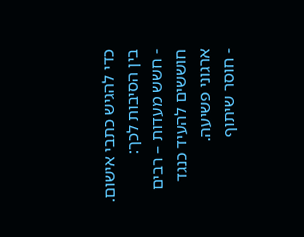כדי להגיש כתבי אישום. בין הסיבות לכך:
- חשש מעדות – רבים חוששים להעיד כנגד ארגוני פשיעה.
- חוסר שיתוף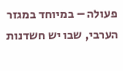פעולה – במיוחד במגזר הערבי, שבו יש חשדנות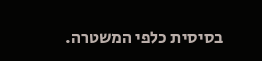בסיסית כלפי המשטרה.